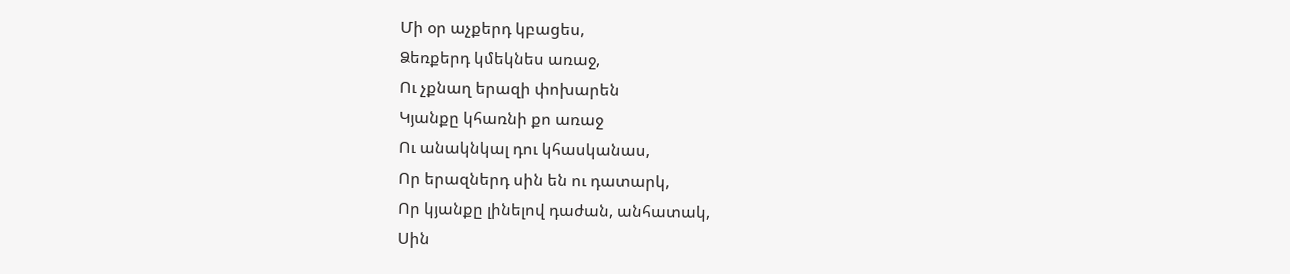Մի օր աչքերդ կբացես,
Ձեռքերդ կմեկնես առաջ,
Ու չքնաղ երազի փոխարեն
Կյանքը կհառնի քո առաջ
Ու անակնկալ դու կհասկանաս,
Որ երազներդ սին են ու դատարկ,
Որ կյանքը լինելով դաժան, անհատակ,
Սին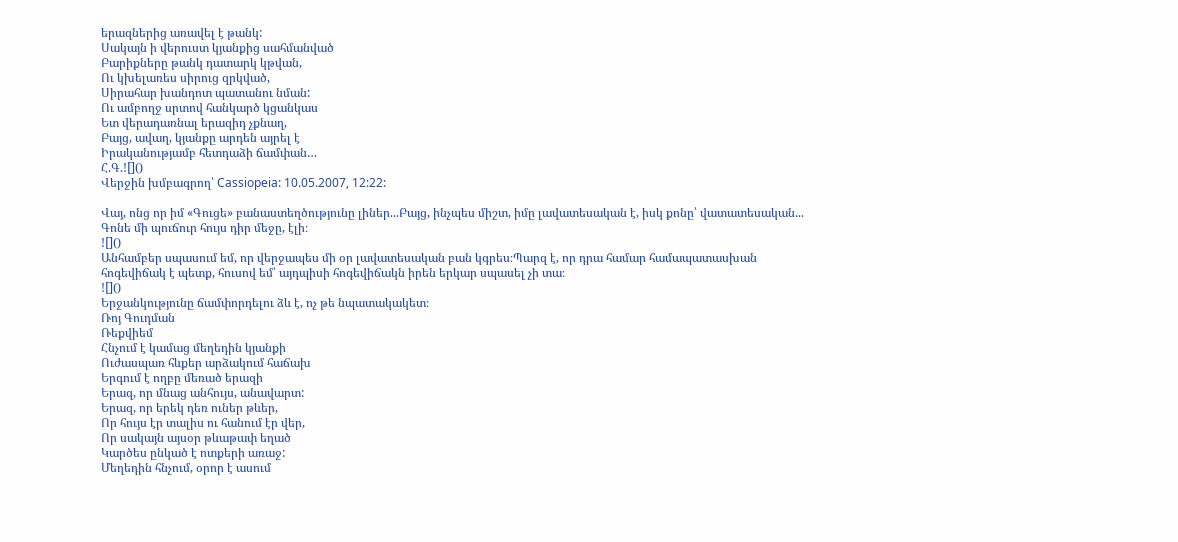երազներից առավել է թանկ:
Սակայն ի վերուստ կյանքից սահմանված
Բարիքները թանկ դատարկ կթվան,
Ու կխելառես սիրուց զրկված,
Սիրահար խանդոտ պատանու նման:
Ու ամբողջ սրտով հանկարծ կցանկաս
Ետ վերադառնալ երազիդ չքնաղ,
Բայց, ավաղ, կյանքը արդեն այրել է
Իրականությամբ հետդաձի ճամփան…
Հ.Գ.![]()
Վերջին խմբագրող՝ Cassiopeia: 10.05.2007, 12:22:

Վայ, ոնց որ իմ «Գուցե» բանաստեղծությունը լիներ...Բայց, ինչպես միշտ, իմը լավատեսական է, իսկ քոնը՝ վատատեսական...
Գոնե մի պուճուր հույս դիր մեջը, էլի։
![]()
Անհամբեր սպասում եմ, որ վերջապես մի օր լավատեսական բան կգրես։Պարզ է, որ դրա համար համապատասխան հոգեվիճակ է պետք, հուսով եմ՝ այդպիսի հոգեվիճակն իրեն երկար սպասել չի տա։
![]()
Երջանկությունը ճամփորդելու ձև է, ոչ թե նպատակակետ։
Ռոյ Գուդման
Ռեքվիեմ
Հնչում է կամաց մեղեդին կյանքի
Ուժասպառ հևքեր արձակում հաճախ
Երգում է ողբը մեռած երազի
Երազ, որ մնաց անհույս, անավարտ:
Երազ, որ երեկ դեռ ուներ թևեր,
Որ հույս էր տալիս ու հանում էր վեր,
Որ սակայն այսօր թևաթափ եղած
Կարծես ընկած է ոտքերի առաջ:
Մեղեդին հնչում, օրոր է ասում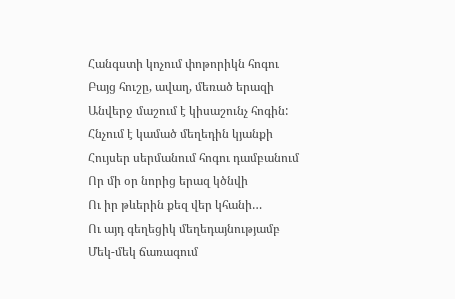Հանգստի կոչում փոթորիկն հոգու
Բայց հուշը, ավաղ, մեռած երազի
Անվերջ մաշում է կիսաշունչ հոգին:
Հնչում է կամած մեղեդին կյանքի
Հույսեր սերմանում հոգու դամբանում
Որ մի օր նորից երազ կծնվի
Ու իր թևերին քեզ վեր կհանի…
Ու այդ գեղեցիկ մեղեդայնությամբ
Մեկ-մեկ ճառագում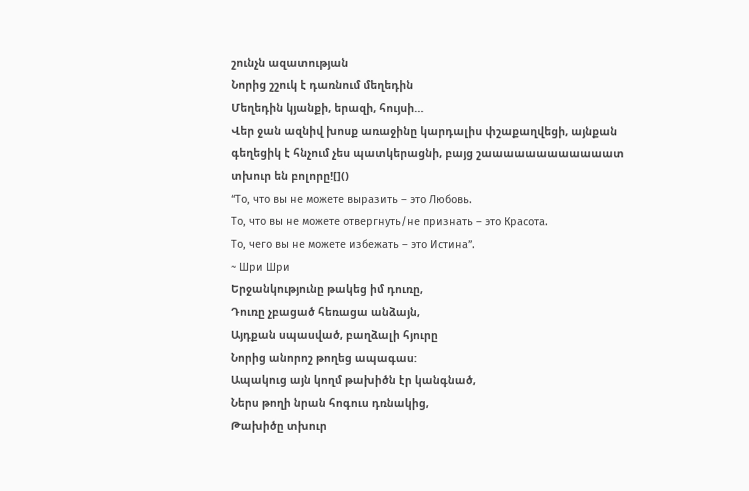շունչն ազատության
Նորից շշուկ է դառնում մեղեդին
Մեղեդին կյանքի, երազի, հույսի…
Վեր ջան ազնիվ խոսք առաջինը կարդալիս փշաքաղվեցի, այնքան գեղեցիկ է հնչում չես պատկերացնի, բայց շաաաաաաաաաաաատ տխուր են բոլորը![]()
“То, что вы не можете выразить – это Любовь.
То, что вы не можете отвергнуть/не признать – это Красота.
То, чего вы не можете избежать – это Истина”.
~ Шри Шри
Երջանկությունը թակեց իմ դուռը,
Դուռը չբացած հեռացա անձայն,
Այդքան սպասված, բաղձալի հյուրը
Նորից անորոշ թողեց ապագաս:
Ապակուց այն կողմ թախիծն էր կանգնած,
Ներս թողի նրան հոգուս դռնակից,
Թախիծը տխուր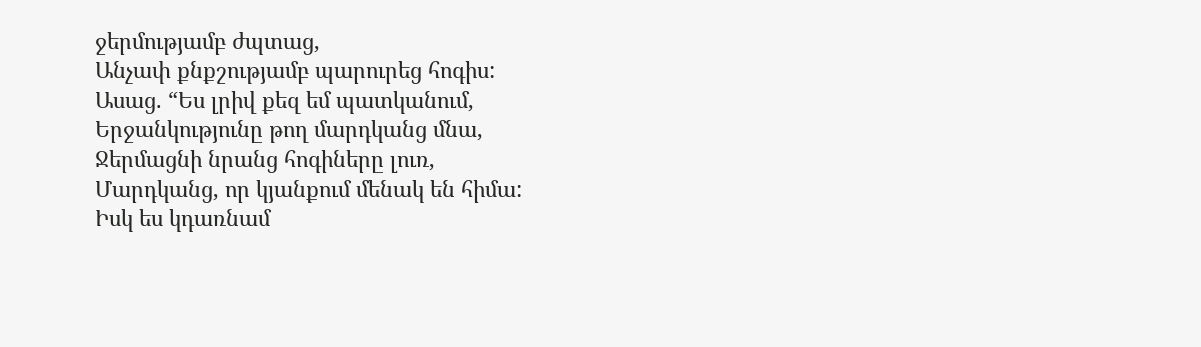ջերմությամբ ժպտաց,
Անչափ քնքշությամբ պարուրեց հոգիս:
Ասաց. “Ես լրիվ քեզ եմ պատկանում,
Երջանկությունը թող մարդկանց մնա,
Ջերմացնի նրանց հոգիները լուռ,
Մարդկանց, որ կյանքում մենակ են հիմա:
Իսկ ես կդառնամ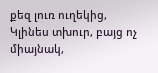քեզ լուռ ուղեկից,
Կլինես տխուր, բայց ոչ միայնակ,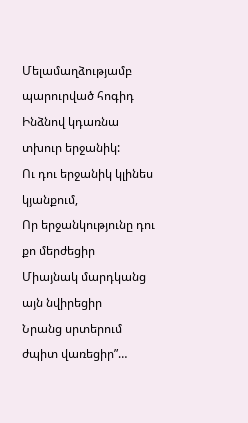Մելամաղձությամբ պարուրված հոգիդ
Ինձնով կդառնա տխուր երջանիկ:
Ու դու երջանիկ կլինես կյանքում,
Որ երջանկությունը դու քո մերժեցիր
Միայնակ մարդկանց այն նվիրեցիր
Նրանց սրտերում ժպիտ վառեցիր”…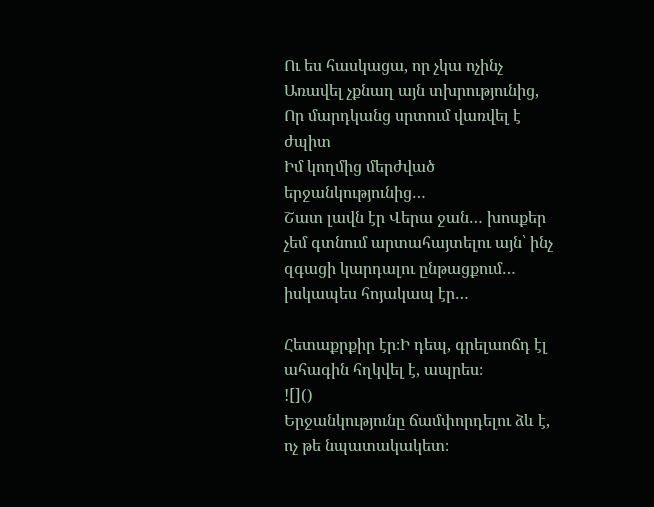Ու ես հասկացա, որ չկա ոչինչ
Առավել չքնաղ այն տխրությունից,
Որ մարդկանց սրտում վառվել է ժպիտ
Իմ կողմից մերժված երջանկությունից…
Շատ լավն էր Վերա ջան… խոսքեր չեմ գտնում արտահայտելու այն՝ ինչ զգացի կարդալու ընթացքում… իսկապես հոյակապ էր…

Հետաքրքիր էր։Ի դեպ, գրելաոճդ էլ ահագին հղկվել է, ապրես։
![]()
Երջանկությունը ճամփորդելու ձև է, ոչ թե նպատակակետ։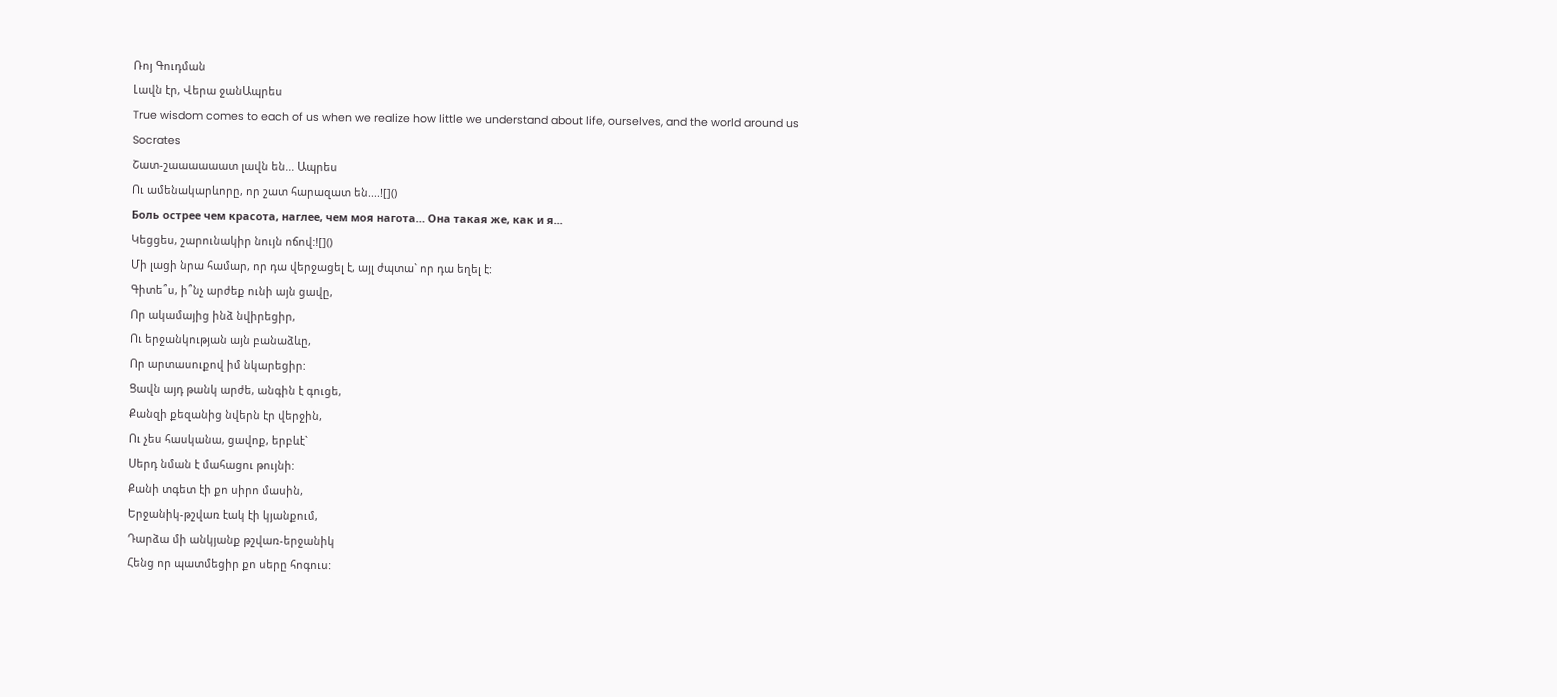Ռոյ Գուդման
Լավն էր, Վերա ջանԱպրես
True wisdom comes to each of us when we realize how little we understand about life, ourselves, and the world around us
Socrates
Շատ-շաաաաաատ լավն են... Ապրես
Ու ամենակարևորը, որ շատ հարազատ են....![]()
Боль острее чем красота, наглее, чем моя нагота… Она такая же, как и я...
Կեցցես, շարունակիր նույն ոճով:![]()
Մի լացի նրա համար, որ դա վերջացել է, այլ ժպտա` որ դա եղել է:
Գիտե՞ս, ի՞նչ արժեք ունի այն ցավը,
Որ ակամայից ինձ նվիրեցիր,
Ու երջանկության այն բանաձևը,
Որ արտասուքով իմ նկարեցիր:
Ցավն այդ թանկ արժե, անգին է գուցե,
Քանզի քեզանից նվերն էր վերջին,
Ու չես հասկանա, ցավոք, երբևէ`
Սերդ նման է մահացու թույնի:
Քանի տգետ էի քո սիրո մասին,
Երջանիկ-թշվառ էակ էի կյանքում,
Դարձա մի անկյանք թշվառ-երջանիկ
Հենց որ պատմեցիր քո սերը հոգուս: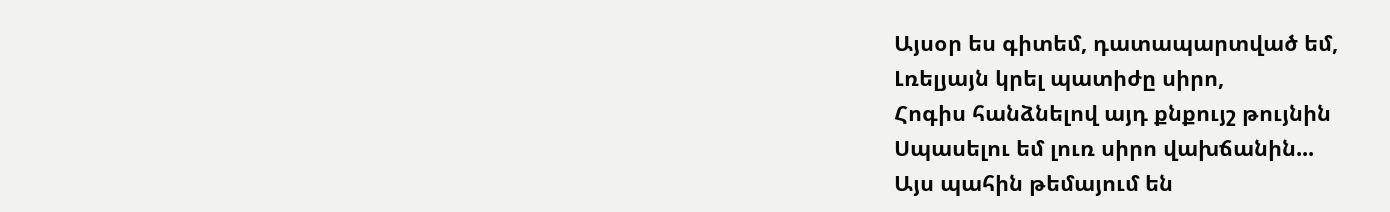Այսօր ես գիտեմ, դատապարտված եմ,
Լռելյայն կրել պատիժը սիրո,
Հոգիս հանձնելով այդ քնքույշ թույնին
Սպասելու եմ լուռ սիրո վախճանին...
Այս պահին թեմայում են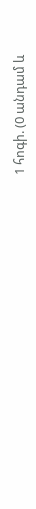1 հոգի. (0 անդամ և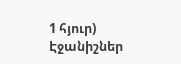1 հյուր)
Էջանիշներ